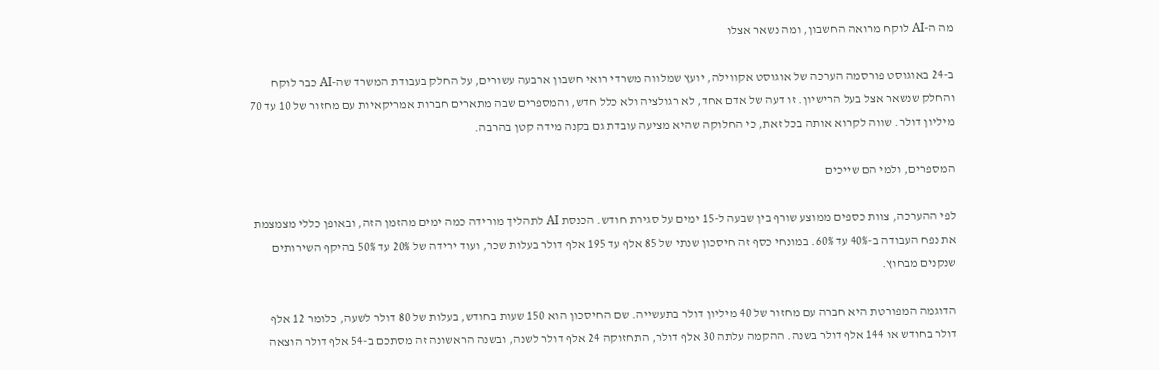מה ה-AI לוקח מרואה החשבון, ומה נשאר אצלו

ב-24 באוגוסט פורסמה הערכה של אוגוסט אקווילה, יועץ שמלווה משרדי רואי חשבון ארבעה עשורים, על החלק בעבודת המשרד שה-AI כבר לוקח והחלק שנשאר אצל בעל הרישיון. זו דעה של אדם אחד, לא רגולציה ולא כלל חדש, והמספרים שבה מתארים חברות אמריקאיות עם מחזור של 10 עד 70 מיליון דולר. שווה לקרוא אותה בכל זאת, כי החלוקה שהיא מציעה עובדת גם בקנה מידה קטן בהרבה.

המספרים, ולמי הם שייכים

לפי ההערכה, צוות כספים ממוצע שורף בין שבעה ל-15 ימים על סגירת חודש. הכנסת AI לתהליך מורידה כמה ימים מהזמן הזה, ובאופן כללי מצמצמת את נפח העבודה ב-40% עד 60%. במונחי כסף זה חיסכון שנתי של 85 אלף עד 195 אלף דולר בעלות שכר, ועוד ירידה של 20% עד 50% בהיקף השירותים שנקנים מבחוץ.

הדוגמה המפורטת היא חברה עם מחזור של 40 מיליון דולר בתעשייה. שם החיסכון הוא 150 שעות בחודש, בעלות של 80 דולר לשעה, כלומר 12 אלף דולר בחודש או 144 אלף דולר בשנה. ההקמה עלתה 30 אלף דולר, התחזוקה 24 אלף דולר לשנה, ובשנה הראשונה זה מסתכם ב-54 אלף דולר הוצאה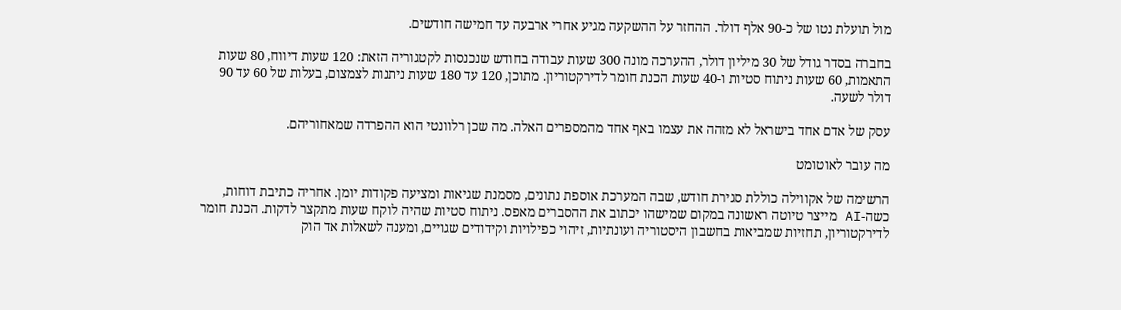מול תועלת נטו של כ-90 אלף דולר. ההחזר על ההשקעה מגיע אחרי ארבעה עד חמישה חודשים.

בחברה בסדר גודל של 30 מיליון דולר, ההערכה מונה 300 שעות עבודה בחודש שנכנסות לקטגוריה הזאת: 120 שעות דיווח, 80 שעות התאמות, 60 שעות ניתוח סטיות ו-40 שעות הכנת חומר לדירקטוריון. מתוכן, 120 עד 180 שעות ניתנות לצמצום, בעלות של 60 עד 90 דולר לשעה.

עסק של אדם אחד בישראל לא מזהה את עצמו באף אחד מהמספרים האלה. מה שכן רלוונטי הוא ההפרדה שמאחוריהם.

מה עובר לאוטומט

הרשימה של אקווילה כוללת סגירת חודש, שבה המערכת אוספת נתונים, מסמנת שגיאות ומציעה פקודות יומן. אחריה כתיבת דוחות, כשה-AI מייצר טיוטה ראשונה במקום שמישהו יכתוב את ההסברים מאפס. ניתוח סטיות שהיה לוקח שעות מתקצר לדקות. הכנת חומר לדירקטוריון, תחזיות שמביאות בחשבון היסטוריה ועונתיות, זיהוי כפילויות וקידודים שגויים, ומענה לשאלות אד הוק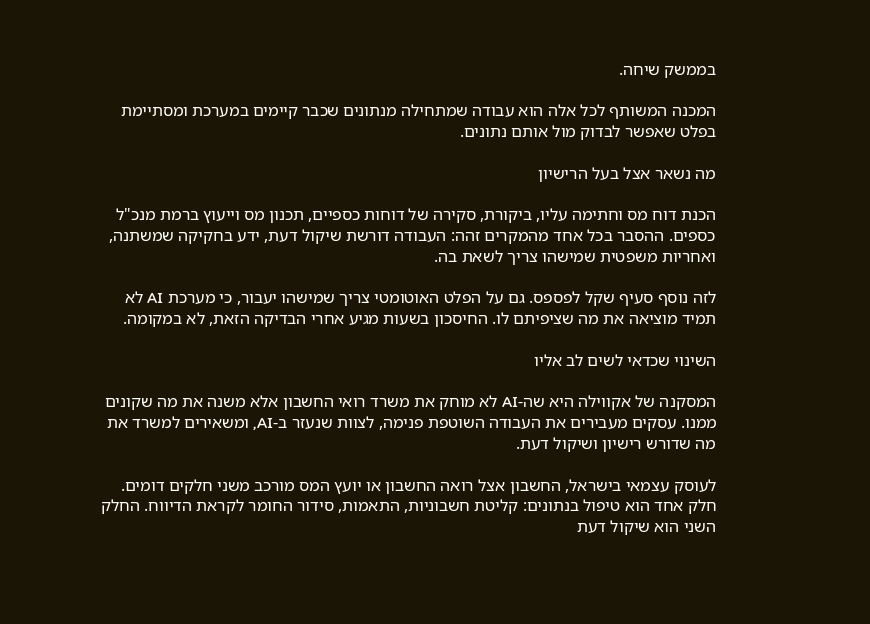בממשק שיחה.

המכנה המשותף לכל אלה הוא עבודה שמתחילה מנתונים שכבר קיימים במערכת ומסתיימת בפלט שאפשר לבדוק מול אותם נתונים.

מה נשאר אצל בעל הרישיון

הכנת דוח מס וחתימה עליו, ביקורת, סקירה של דוחות כספיים, תכנון מס וייעוץ ברמת מנכ"ל כספים. ההסבר בכל אחד מהמקרים זהה: העבודה דורשת שיקול דעת, ידע בחקיקה שמשתנה, ואחריות משפטית שמישהו צריך לשאת בה.

לזה נוסף סעיף שקל לפספס. גם על הפלט האוטומטי צריך שמישהו יעבור, כי מערכת AI לא תמיד מוציאה את מה שציפיתם לו. החיסכון בשעות מגיע אחרי הבדיקה הזאת, לא במקומה.

השינוי שכדאי לשים לב אליו

המסקנה של אקווילה היא שה-AI לא מוחק את משרד רואי החשבון אלא משנה את מה שקונים ממנו. עסקים מעבירים את העבודה השוטפת פנימה, לצוות שנעזר ב-AI, ומשאירים למשרד את מה שדורש רישיון ושיקול דעת.

לעוסק עצמאי בישראל, החשבון אצל רואה החשבון או יועץ המס מורכב משני חלקים דומים. חלק אחד הוא טיפול בנתונים: קליטת חשבוניות, התאמות, סידור החומר לקראת הדיווח. החלק השני הוא שיקול דעת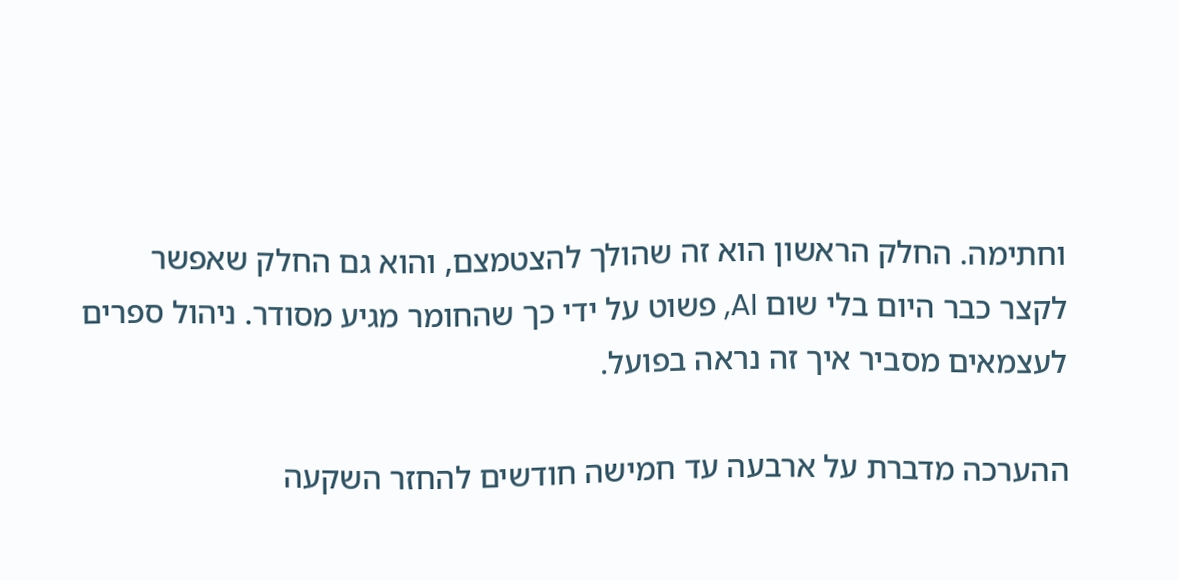וחתימה. החלק הראשון הוא זה שהולך להצטמצם, והוא גם החלק שאפשר לקצר כבר היום בלי שום AI, פשוט על ידי כך שהחומר מגיע מסודר. ניהול ספרים לעצמאים מסביר איך זה נראה בפועל.

ההערכה מדברת על ארבעה עד חמישה חודשים להחזר השקעה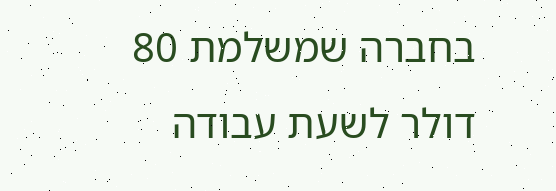בחברה שמשלמת 80 דולר לשעת עבודה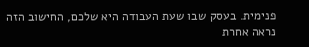פנימית. בעסק שבו שעת העבודה היא שלכם, החישוב הזה נראה אחרת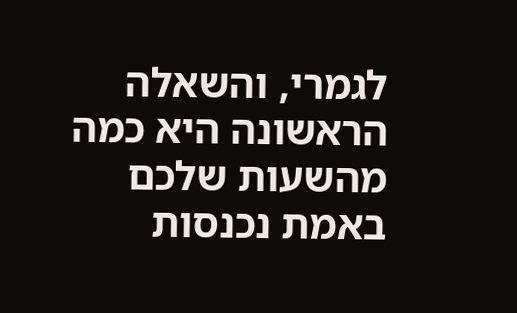לגמרי, והשאלה הראשונה היא כמה מהשעות שלכם באמת נכנסות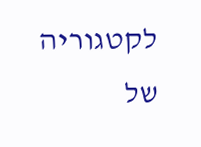לקטגוריה של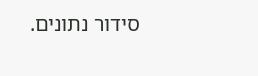סידור נתונים.